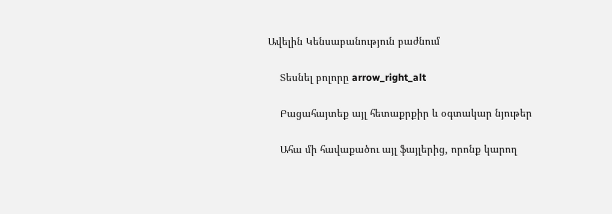Ավելին Կենսաբանություն բաժնում

    Տեսնել բոլորը arrow_right_alt

    Բացահայտեք այլ հետաքրքիր և օգտակար նյութեր

    Ահա մի հավաքածու այլ ֆայլերից, որոնք կարող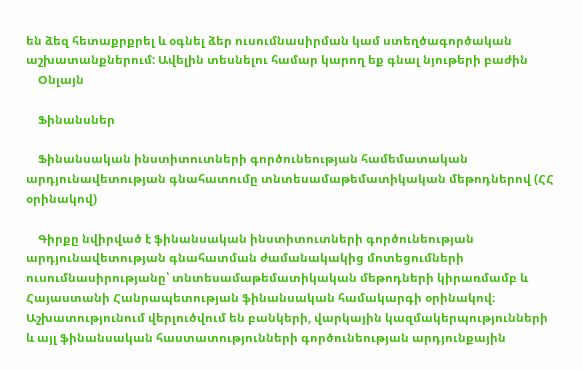են ձեզ հետաքրքրել և օգնել ձեր ուսումնասիրման կամ ստեղծագործական աշխատանքներում: Ավելին տեսնելու համար կարող եք գնալ նյութերի բաժին
    Օնլայն

    Ֆինանսներ

    Ֆինանսական ինստիտուտների գործունեության համեմատական արդյունավետության գնահատումը տնտեսամաթեմատիկական մեթոդներով (ՀՀ օրինակով)

    Գիրքը նվիրված է ֆինանսական ինստիտուտների գործունեության արդյունավետության գնահատման ժամանակակից մոտեցումների ուսումնասիրությանը՝ տնտեսամաթեմատիկական մեթոդների կիրառմամբ և Հայաստանի Հանրապետության ֆինանսական համակարգի օրինակով։ Աշխատությունում վերլուծվում են բանկերի, վարկային կազմակերպությունների և այլ ֆինանսական հաստատությունների գործունեության արդյունքային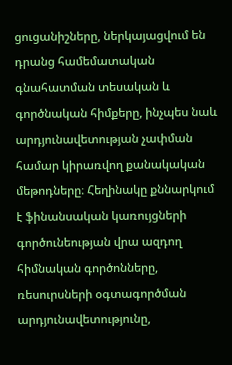ցուցանիշները, ներկայացվում են դրանց համեմատական գնահատման տեսական և գործնական հիմքերը, ինչպես նաև արդյունավետության չափման համար կիրառվող քանակական մեթոդները։ Հեղինակը քննարկում է ֆինանսական կառույցների գործունեության վրա ազդող հիմնական գործոնները, ռեսուրսների օգտագործման արդյունավետությունը,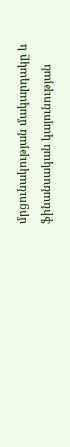մրցունակության մակարդակը և ֆինանսական կայունության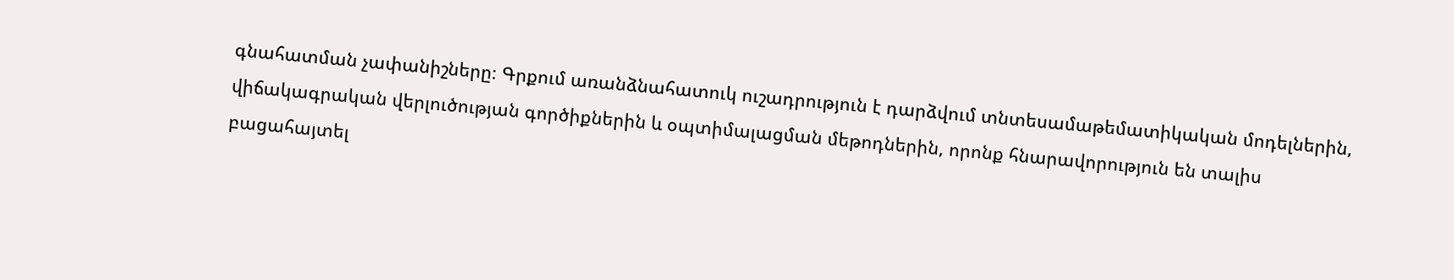գնահատման չափանիշները։ Գրքում առանձնահատուկ ուշադրություն է դարձվում տնտեսամաթեմատիկական մոդելներին, վիճակագրական վերլուծության գործիքներին և օպտիմալացման մեթոդներին, որոնք հնարավորություն են տալիս բացահայտել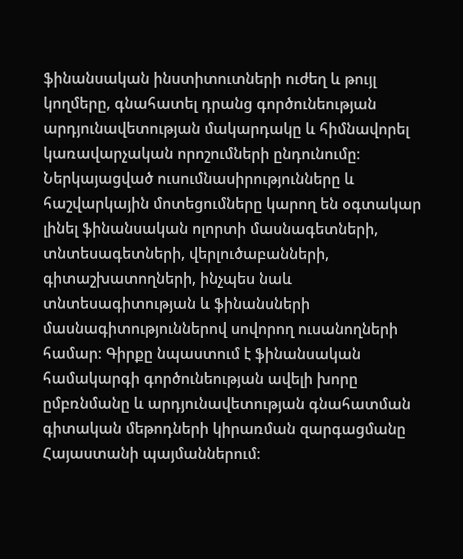ֆինանսական ինստիտուտների ուժեղ և թույլ կողմերը, գնահատել դրանց գործունեության արդյունավետության մակարդակը և հիմնավորել կառավարչական որոշումների ընդունումը։ Ներկայացված ուսումնասիրությունները և հաշվարկային մոտեցումները կարող են օգտակար լինել ֆինանսական ոլորտի մասնագետների, տնտեսագետների, վերլուծաբանների, գիտաշխատողների, ինչպես նաև տնտեսագիտության և ֆինանսների մասնագիտություններով սովորող ուսանողների համար։ Գիրքը նպաստում է ֆինանսական համակարգի գործունեության ավելի խորը ըմբռնմանը և արդյունավետության գնահատման գիտական մեթոդների կիրառման զարգացմանը Հայաստանի պայմաններում։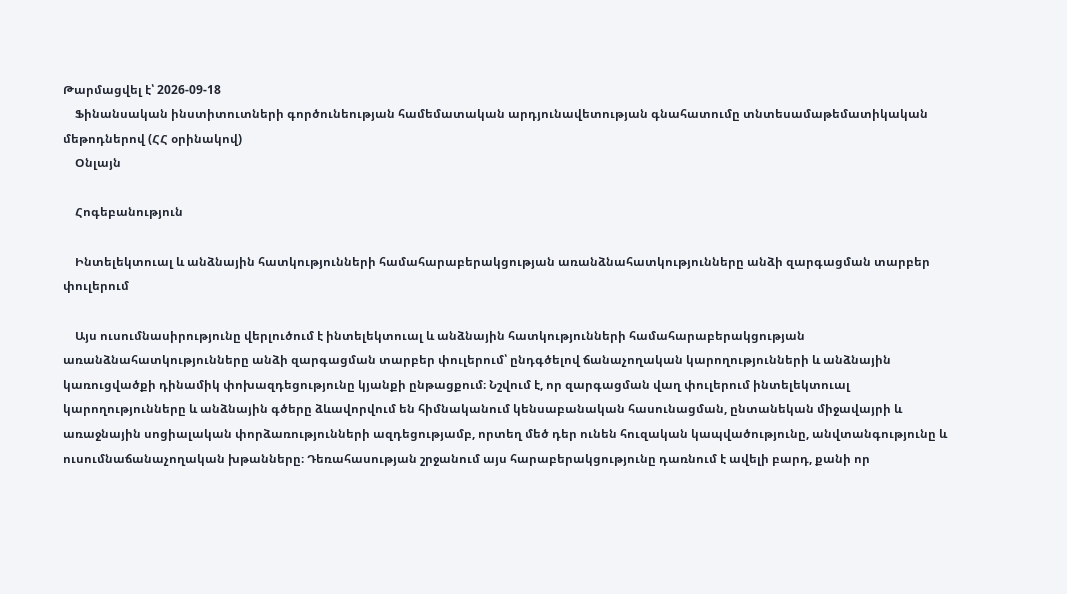Թարմացվել է՝ 2026-09-18
    Ֆինանսական ինստիտուտների գործունեության համեմատական արդյունավետության գնահատումը տնտեսամաթեմատիկական մեթոդներով (ՀՀ օրինակով)
    Օնլայն

    Հոգեբանություն

    Ինտելեկտուալ և անձնային հատկությունների համահարաբերակցության առանձնահատկությունները անձի զարգացման տարբեր փուլերում

    Այս ուսումնասիրությունը վերլուծում է ինտելեկտուալ և անձնային հատկությունների համահարաբերակցության առանձնահատկությունները անձի զարգացման տարբեր փուլերում՝ ընդգծելով ճանաչողական կարողությունների և անձնային կառուցվածքի դինամիկ փոխազդեցությունը կյանքի ընթացքում։ Նշվում է, որ զարգացման վաղ փուլերում ինտելեկտուալ կարողությունները և անձնային գծերը ձևավորվում են հիմնականում կենսաբանական հասունացման, ընտանեկան միջավայրի և առաջնային սոցիալական փորձառությունների ազդեցությամբ, որտեղ մեծ դեր ունեն հուզական կապվածությունը, անվտանգությունը և ուսումնաճանաչողական խթանները։ Դեռահասության շրջանում այս հարաբերակցությունը դառնում է ավելի բարդ, քանի որ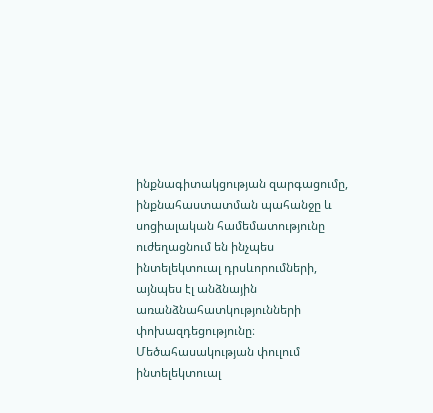ինքնագիտակցության զարգացումը, ինքնահաստատման պահանջը և սոցիալական համեմատությունը ուժեղացնում են ինչպես ինտելեկտուալ դրսևորումների, այնպես էլ անձնային առանձնահատկությունների փոխազդեցությունը։ Մեծահասակության փուլում ինտելեկտուալ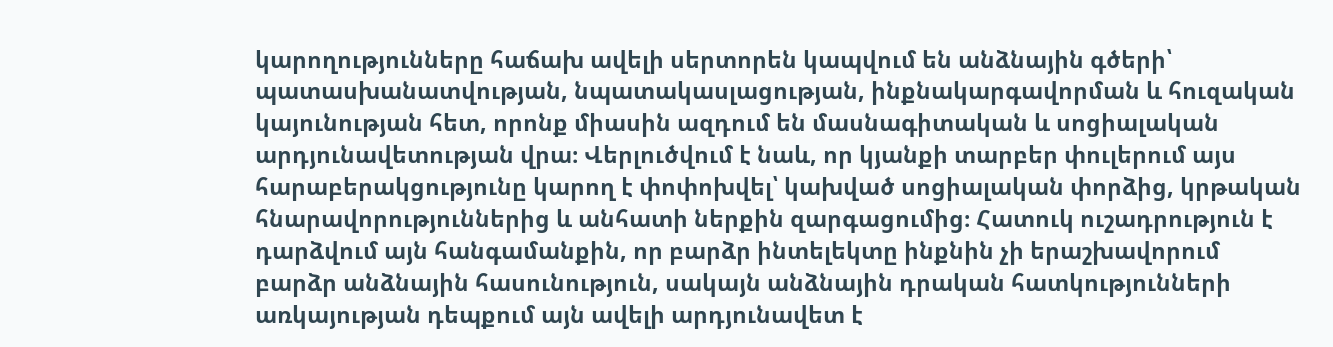կարողությունները հաճախ ավելի սերտորեն կապվում են անձնային գծերի՝ պատասխանատվության, նպատակասլացության, ինքնակարգավորման և հուզական կայունության հետ, որոնք միասին ազդում են մասնագիտական և սոցիալական արդյունավետության վրա։ Վերլուծվում է նաև, որ կյանքի տարբեր փուլերում այս հարաբերակցությունը կարող է փոփոխվել՝ կախված սոցիալական փորձից, կրթական հնարավորություններից և անհատի ներքին զարգացումից։ Հատուկ ուշադրություն է դարձվում այն հանգամանքին, որ բարձր ինտելեկտը ինքնին չի երաշխավորում բարձր անձնային հասունություն, սակայն անձնային դրական հատկությունների առկայության դեպքում այն ավելի արդյունավետ է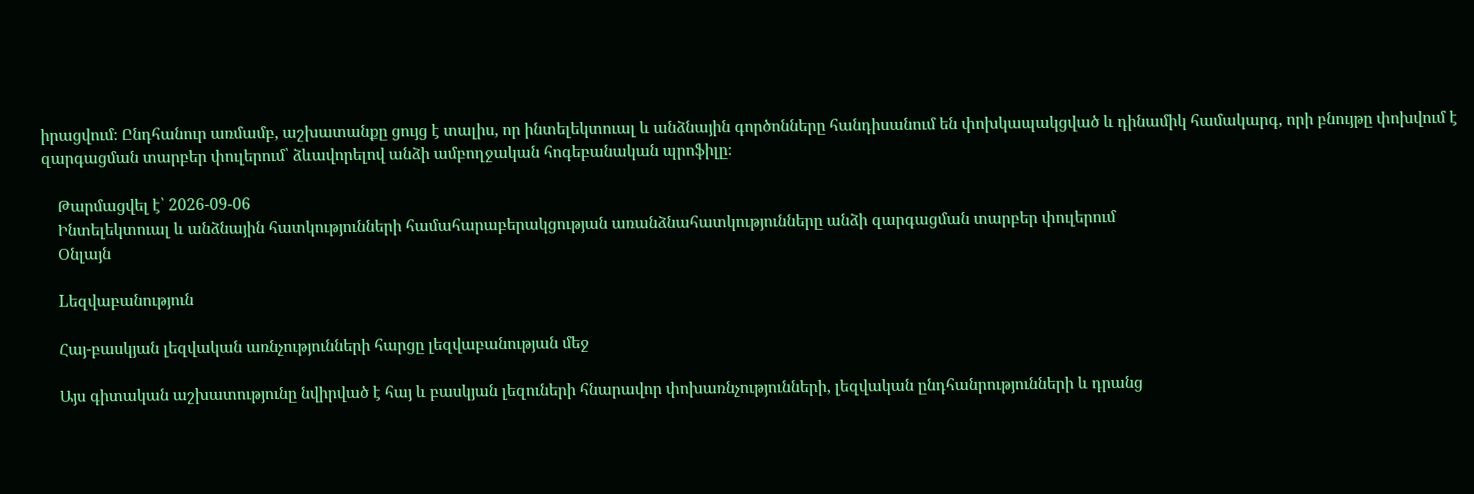իրացվում։ Ընդհանուր առմամբ, աշխատանքը ցույց է տալիս, որ ինտելեկտուալ և անձնային գործոնները հանդիսանում են փոխկապակցված և դինամիկ համակարգ, որի բնույթը փոխվում է զարգացման տարբեր փուլերում՝ ձևավորելով անձի ամբողջական հոգեբանական պրոֆիլը։

    Թարմացվել է՝ 2026-09-06
    Ինտելեկտուալ և անձնային հատկությունների համահարաբերակցության առանձնահատկությունները անձի զարգացման տարբեր փուլերում
    Օնլայն

    Lեզվաբանություն

    Հայ-բասկյան լեզվական առնչությունների հարցը լեզվաբանության մեջ

    Այս գիտական աշխատությունը նվիրված է հայ և բասկյան լեզուների հնարավոր փոխառնչությունների, լեզվական ընդհանրությունների և դրանց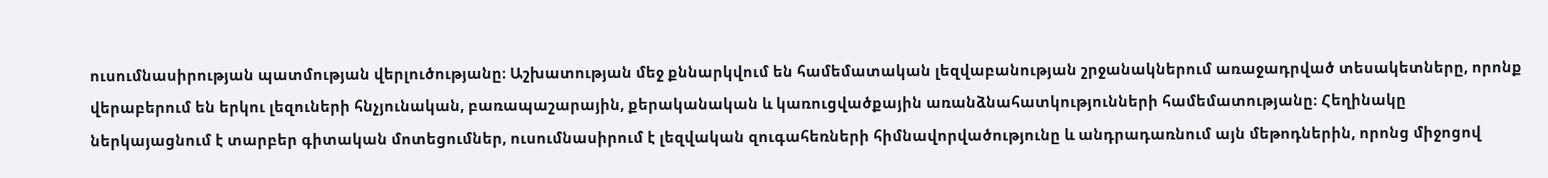ուսումնասիրության պատմության վերլուծությանը։ Աշխատության մեջ քննարկվում են համեմատական լեզվաբանության շրջանակներում առաջադրված տեսակետները, որոնք վերաբերում են երկու լեզուների հնչյունական, բառապաշարային, քերականական և կառուցվածքային առանձնահատկությունների համեմատությանը։ Հեղինակը ներկայացնում է տարբեր գիտական մոտեցումներ, ուսումնասիրում է լեզվական զուգահեռների հիմնավորվածությունը և անդրադառնում այն մեթոդներին, որոնց միջոցով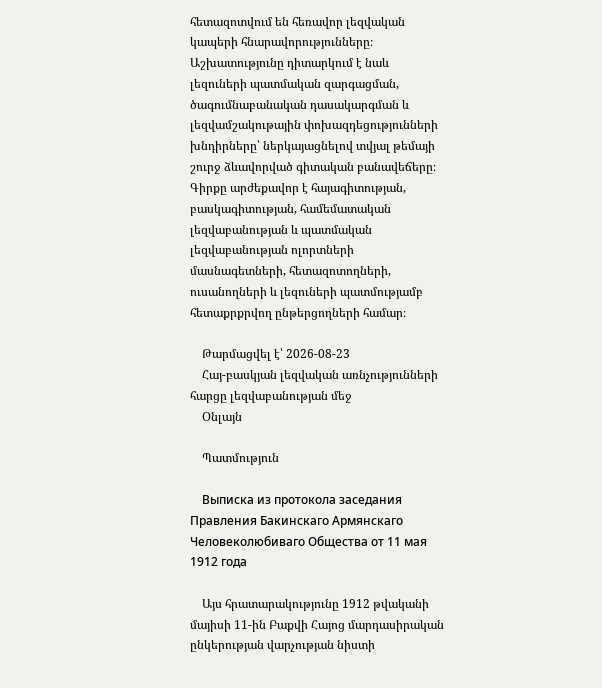հետազոտվում են հեռավոր լեզվական կապերի հնարավորությունները։ Աշխատությունը դիտարկում է նաև լեզուների պատմական զարգացման, ծագումնաբանական դասակարգման և լեզվամշակութային փոխազդեցությունների խնդիրները՝ ներկայացնելով տվյալ թեմայի շուրջ ձևավորված գիտական բանավեճերը։ Գիրքը արժեքավոր է հայագիտության, բասկագիտության, համեմատական լեզվաբանության և պատմական լեզվաբանության ոլորտների մասնագետների, հետազոտողների, ուսանողների և լեզուների պատմությամբ հետաքրքրվող ընթերցողների համար։

    Թարմացվել է՝ 2026-08-23
    Հայ-բասկյան լեզվական առնչությունների հարցը լեզվաբանության մեջ
    Օնլայն

    Պատմություն

    Выписка из протокола заседания Правления Бакинскаго Армянскаго Человеколюбиваго Общества от 11 мая 1912 года

    Այս հրատարակությունը 1912 թվականի մայիսի 11-ին Բաքվի Հայոց մարդասիրական ընկերության վարչության նիստի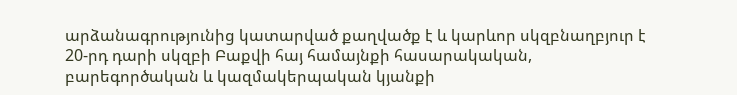արձանագրությունից կատարված քաղվածք է և կարևոր սկզբնաղբյուր է 20-րդ դարի սկզբի Բաքվի հայ համայնքի հասարակական, բարեգործական և կազմակերպական կյանքի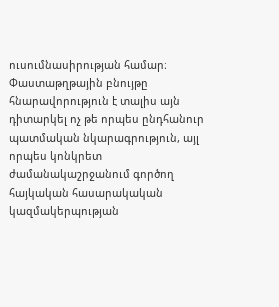ուսումնասիրության համար։ Փաստաթղթային բնույթը հնարավորություն է տալիս այն դիտարկել ոչ թե որպես ընդհանուր պատմական նկարագրություն, այլ որպես կոնկրետ ժամանակաշրջանում գործող հայկական հասարակական կազմակերպության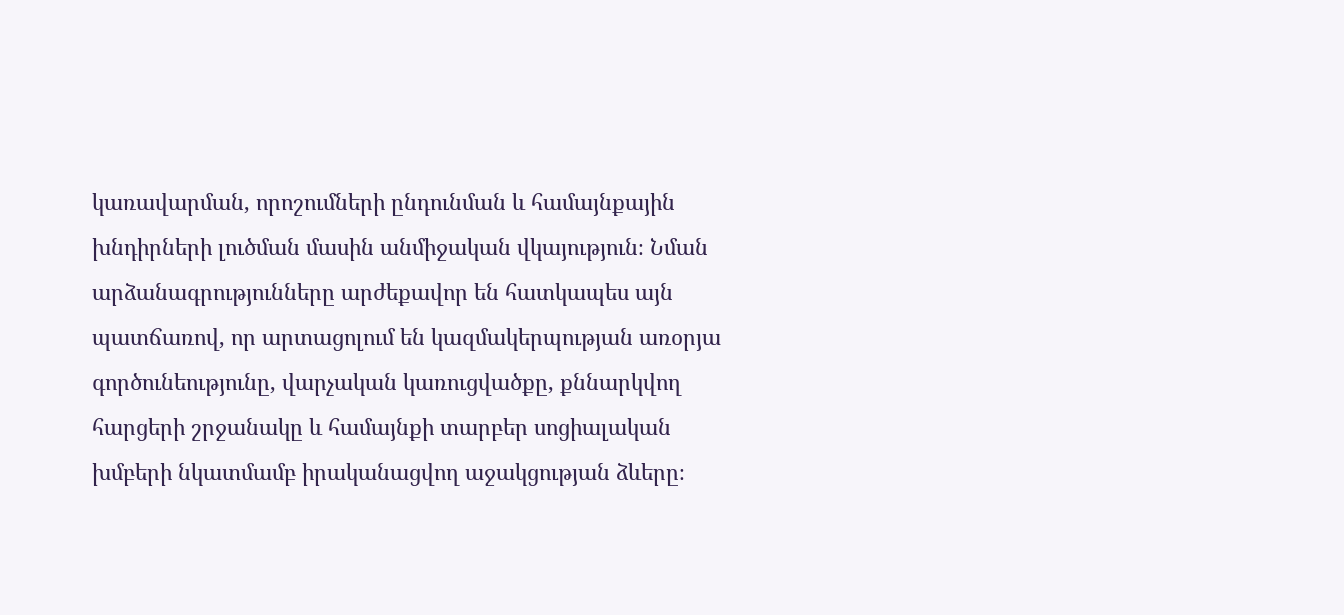կառավարման, որոշումների ընդունման և համայնքային խնդիրների լուծման մասին անմիջական վկայություն։ Նման արձանագրությունները արժեքավոր են հատկապես այն պատճառով, որ արտացոլում են կազմակերպության առօրյա գործունեությունը, վարչական կառուցվածքը, քննարկվող հարցերի շրջանակը և համայնքի տարբեր սոցիալական խմբերի նկատմամբ իրականացվող աջակցության ձևերը։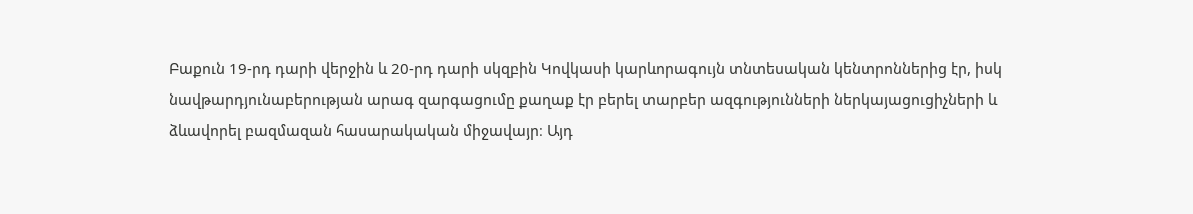Բաքուն 19-րդ դարի վերջին և 20-րդ դարի սկզբին Կովկասի կարևորագույն տնտեսական կենտրոններից էր, իսկ նավթարդյունաբերության արագ զարգացումը քաղաք էր բերել տարբեր ազգությունների ներկայացուցիչների և ձևավորել բազմազան հասարակական միջավայր։ Այդ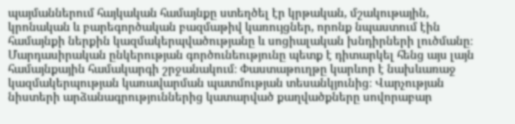պայմաններում հայկական համայնքը ստեղծել էր կրթական, մշակութային, կրոնական և բարեգործական բազմաթիվ կառույցներ, որոնք նպաստում էին համայնքի ներքին կազմակերպվածությանը և սոցիալական խնդիրների լուծմանը։ Մարդասիրական ընկերության գործունեությունը պետք է դիտարկել հենց այս լայն համայնքային համակարգի շրջանակում։ Փաստաթուղթը կարևոր է նախևառաջ կազմակերպության կառավարման պատմության տեսանկյունից։ Վարչության նիստերի արձանագրություններից կատարված քաղվածքները սովորաբար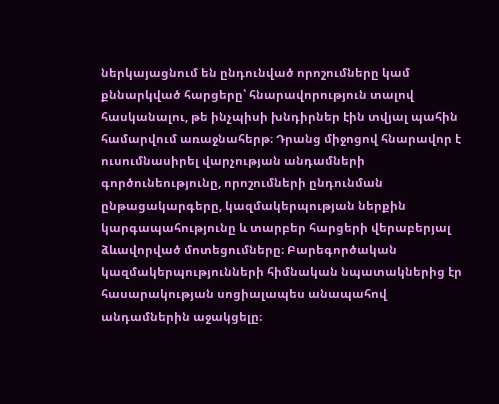ներկայացնում են ընդունված որոշումները կամ քննարկված հարցերը՝ հնարավորություն տալով հասկանալու, թե ինչպիսի խնդիրներ էին տվյալ պահին համարվում առաջնահերթ։ Դրանց միջոցով հնարավոր է ուսումնասիրել վարչության անդամների գործունեությունը, որոշումների ընդունման ընթացակարգերը, կազմակերպության ներքին կարգապահությունը և տարբեր հարցերի վերաբերյալ ձևավորված մոտեցումները։ Բարեգործական կազմակերպությունների հիմնական նպատակներից էր հասարակության սոցիալապես անապահով անդամներին աջակցելը։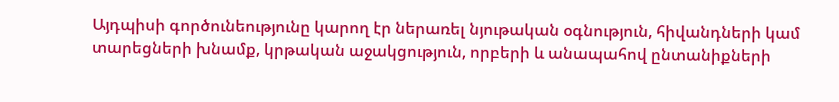Այդպիսի գործունեությունը կարող էր ներառել նյութական օգնություն, հիվանդների կամ տարեցների խնամք, կրթական աջակցություն, որբերի և անապահով ընտանիքների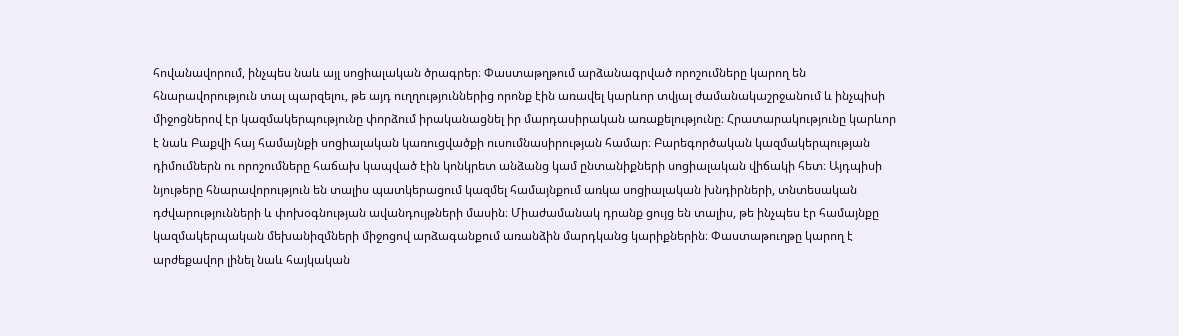հովանավորում, ինչպես նաև այլ սոցիալական ծրագրեր։ Փաստաթղթում արձանագրված որոշումները կարող են հնարավորություն տալ պարզելու, թե այդ ուղղություններից որոնք էին առավել կարևոր տվյալ ժամանակաշրջանում և ինչպիսի միջոցներով էր կազմակերպությունը փորձում իրականացնել իր մարդասիրական առաքելությունը։ Հրատարակությունը կարևոր է նաև Բաքվի հայ համայնքի սոցիալական կառուցվածքի ուսումնասիրության համար։ Բարեգործական կազմակերպության դիմումներն ու որոշումները հաճախ կապված էին կոնկրետ անձանց կամ ընտանիքների սոցիալական վիճակի հետ։ Այդպիսի նյութերը հնարավորություն են տալիս պատկերացում կազմել համայնքում առկա սոցիալական խնդիրների, տնտեսական դժվարությունների և փոխօգնության ավանդույթների մասին։ Միաժամանակ դրանք ցույց են տալիս, թե ինչպես էր համայնքը կազմակերպական մեխանիզմների միջոցով արձագանքում առանձին մարդկանց կարիքներին։ Փաստաթուղթը կարող է արժեքավոր լինել նաև հայկական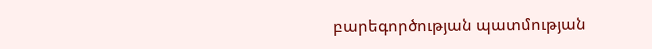բարեգործության պատմության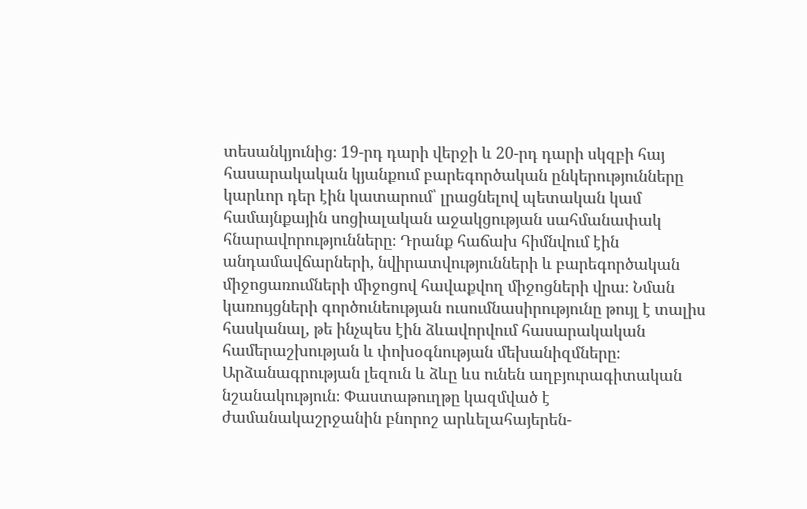տեսանկյունից։ 19-րդ դարի վերջի և 20-րդ դարի սկզբի հայ հասարակական կյանքում բարեգործական ընկերությունները կարևոր դեր էին կատարում՝ լրացնելով պետական կամ համայնքային սոցիալական աջակցության սահմանափակ հնարավորությունները։ Դրանք հաճախ հիմնվում էին անդամավճարների, նվիրատվությունների և բարեգործական միջոցառումների միջոցով հավաքվող միջոցների վրա։ Նման կառույցների գործունեության ուսումնասիրությունը թույլ է տալիս հասկանալ, թե ինչպես էին ձևավորվում հասարակական համերաշխության և փոխօգնության մեխանիզմները։ Արձանագրության լեզուն և ձևը ևս ունեն աղբյուրագիտական նշանակություն։ Փաստաթուղթը կազմված է ժամանակաշրջանին բնորոշ արևելահայերեն-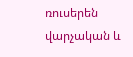ռուսերեն վարչական և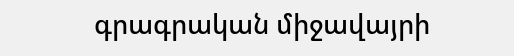գրագրական միջավայրի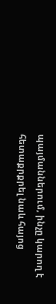պայմաններում, ինչը կարող է հետաքրքրել նաև հայոց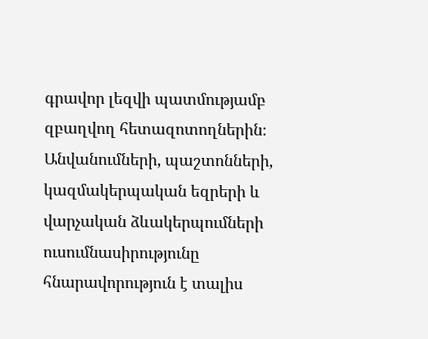գրավոր լեզվի պատմությամբ զբաղվող հետազոտողներին։ Անվանումների, պաշտոնների, կազմակերպական եզրերի և վարչական ձևակերպումների ուսումնասիրությունը հնարավորություն է տալիս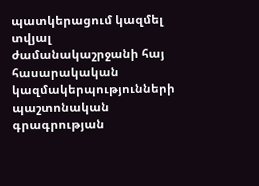պատկերացում կազմել տվյալ ժամանակաշրջանի հայ հասարակական կազմակերպությունների պաշտոնական գրագրության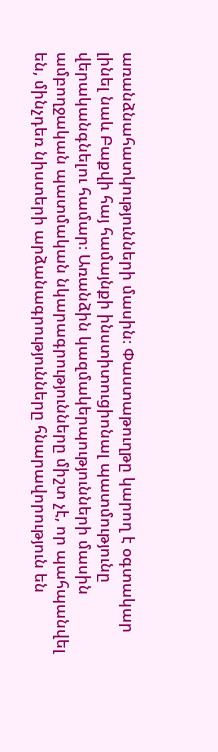առանձնահատկությունների մասին։ Փաստաթուղթը կարող է օգտակար լինել նաև Բաքվի հայ համայնքի ինստիտուցիոնալ պատմությունը վերականգնելու համար։ Առանձին կազմակերպությունների մասին ամբողջական պատմական նկարագրությունները միշտ չէ, որ պահպանվել են, մինչդեռ նիստերի արձանագրությունները հնարավորություն են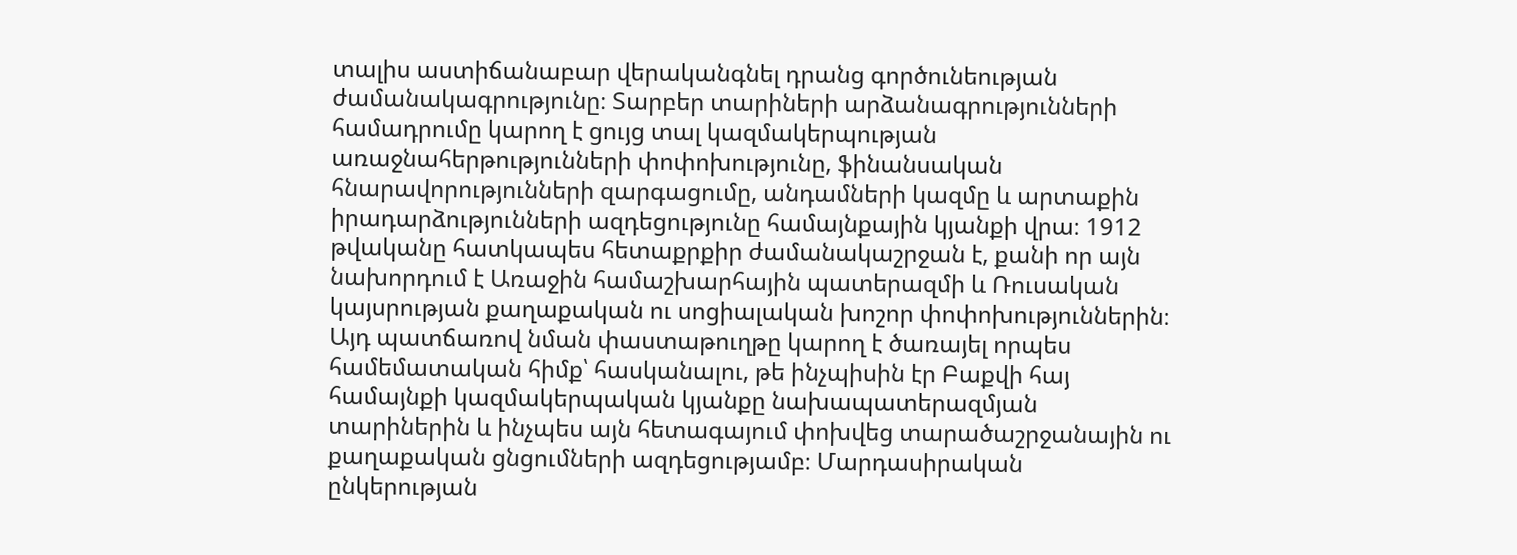տալիս աստիճանաբար վերականգնել դրանց գործունեության ժամանակագրությունը։ Տարբեր տարիների արձանագրությունների համադրումը կարող է ցույց տալ կազմակերպության առաջնահերթությունների փոփոխությունը, ֆինանսական հնարավորությունների զարգացումը, անդամների կազմը և արտաքին իրադարձությունների ազդեցությունը համայնքային կյանքի վրա։ 1912 թվականը հատկապես հետաքրքիր ժամանակաշրջան է, քանի որ այն նախորդում է Առաջին համաշխարհային պատերազմի և Ռուսական կայսրության քաղաքական ու սոցիալական խոշոր փոփոխություններին։ Այդ պատճառով նման փաստաթուղթը կարող է ծառայել որպես համեմատական հիմք՝ հասկանալու, թե ինչպիսին էր Բաքվի հայ համայնքի կազմակերպական կյանքը նախապատերազմյան տարիներին և ինչպես այն հետագայում փոխվեց տարածաշրջանային ու քաղաքական ցնցումների ազդեցությամբ։ Մարդասիրական ընկերության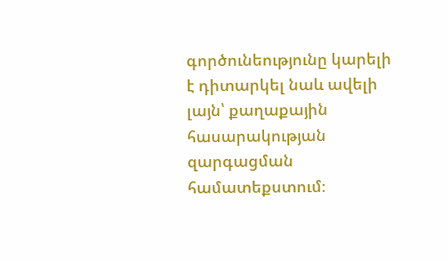գործունեությունը կարելի է դիտարկել նաև ավելի լայն՝ քաղաքային հասարակության զարգացման համատեքստում։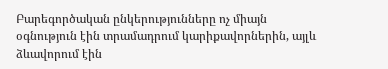Բարեգործական ընկերությունները ոչ միայն օգնություն էին տրամադրում կարիքավորներին, այլև ձևավորում էին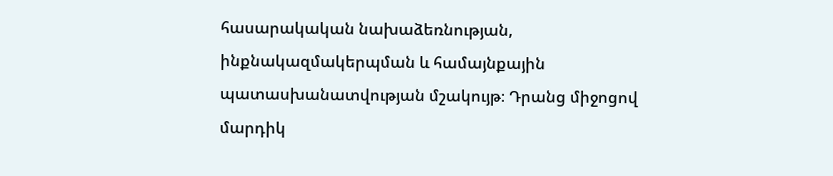հասարակական նախաձեռնության, ինքնակազմակերպման և համայնքային պատասխանատվության մշակույթ։ Դրանց միջոցով մարդիկ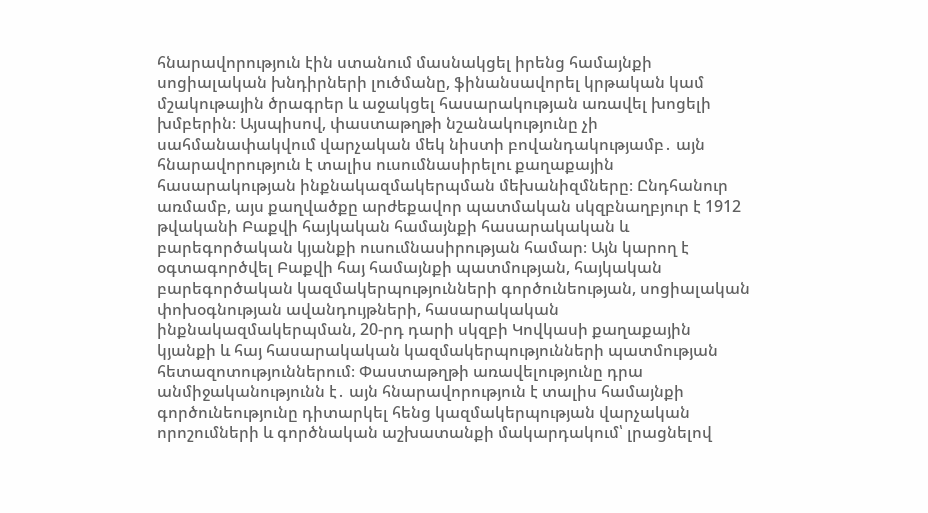հնարավորություն էին ստանում մասնակցել իրենց համայնքի սոցիալական խնդիրների լուծմանը, ֆինանսավորել կրթական կամ մշակութային ծրագրեր և աջակցել հասարակության առավել խոցելի խմբերին։ Այսպիսով, փաստաթղթի նշանակությունը չի սահմանափակվում վարչական մեկ նիստի բովանդակությամբ․ այն հնարավորություն է տալիս ուսումնասիրելու քաղաքային հասարակության ինքնակազմակերպման մեխանիզմները։ Ընդհանուր առմամբ, այս քաղվածքը արժեքավոր պատմական սկզբնաղբյուր է 1912 թվականի Բաքվի հայկական համայնքի հասարակական և բարեգործական կյանքի ուսումնասիրության համար։ Այն կարող է օգտագործվել Բաքվի հայ համայնքի պատմության, հայկական բարեգործական կազմակերպությունների գործունեության, սոցիալական փոխօգնության ավանդույթների, հասարակական ինքնակազմակերպման, 20-րդ դարի սկզբի Կովկասի քաղաքային կյանքի և հայ հասարակական կազմակերպությունների պատմության հետազոտություններում։ Փաստաթղթի առավելությունը դրա անմիջականությունն է․ այն հնարավորություն է տալիս համայնքի գործունեությունը դիտարկել հենց կազմակերպության վարչական որոշումների և գործնական աշխատանքի մակարդակում՝ լրացնելով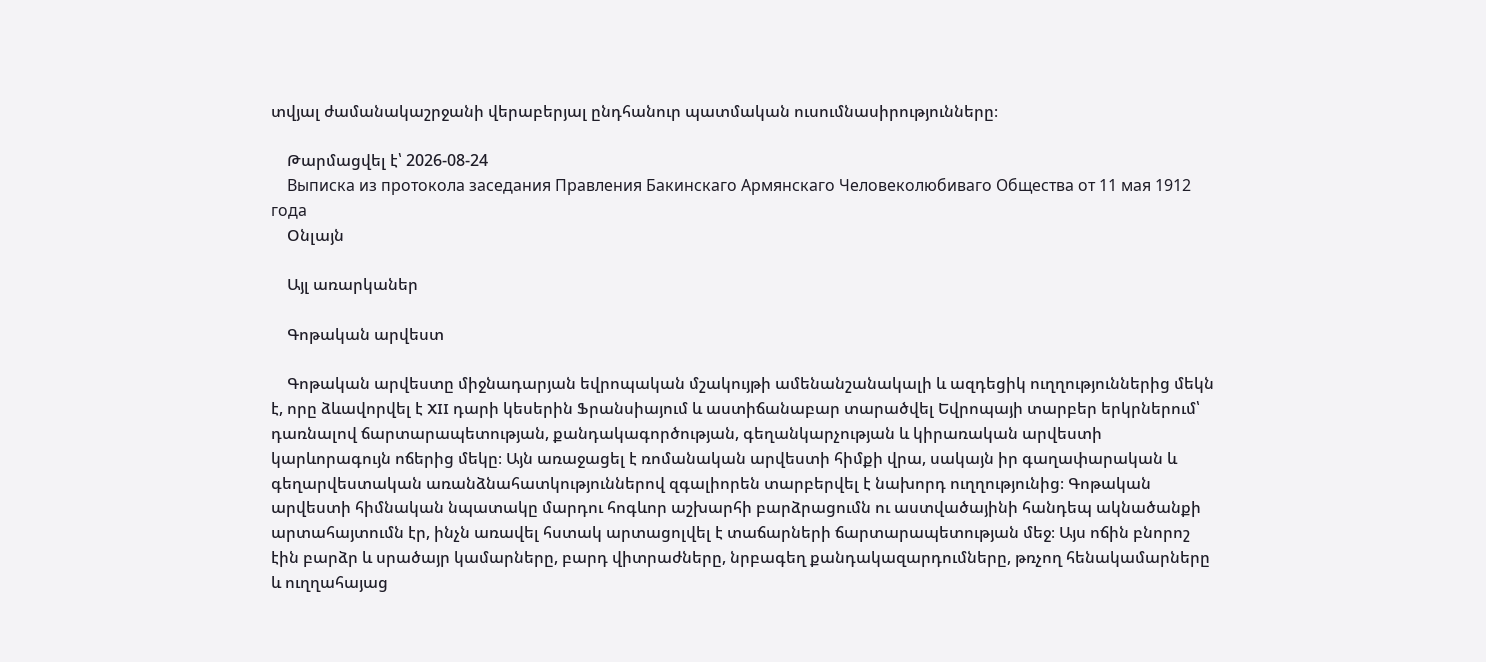տվյալ ժամանակաշրջանի վերաբերյալ ընդհանուր պատմական ուսումնասիրությունները։

    Թարմացվել է՝ 2026-08-24
    Выписка из протокола заседания Правления Бакинскаго Армянскаго Человеколюбиваго Общества от 11 мая 1912 года
    Օնլայն

    Այլ առարկաներ

    Գոթական արվեստ

    Գոթական արվեստը միջնադարյան եվրոպական մշակույթի ամենանշանակալի և ազդեցիկ ուղղություններից մեկն է, որը ձևավորվել է XII դարի կեսերին Ֆրանսիայում և աստիճանաբար տարածվել Եվրոպայի տարբեր երկրներում՝ դառնալով ճարտարապետության, քանդակագործության, գեղանկարչության և կիրառական արվեստի կարևորագույն ոճերից մեկը։ Այն առաջացել է ռոմանական արվեստի հիմքի վրա, սակայն իր գաղափարական և գեղարվեստական առանձնահատկություններով զգալիորեն տարբերվել է նախորդ ուղղությունից։ Գոթական արվեստի հիմնական նպատակը մարդու հոգևոր աշխարհի բարձրացումն ու աստվածայինի հանդեպ ակնածանքի արտահայտումն էր, ինչն առավել հստակ արտացոլվել է տաճարների ճարտարապետության մեջ։ Այս ոճին բնորոշ էին բարձր և սրածայր կամարները, բարդ վիտրաժները, նրբագեղ քանդակազարդումները, թռչող հենակամարները և ուղղահայաց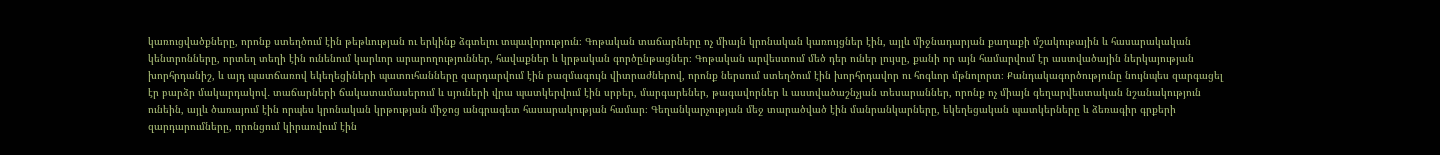կառուցվածքները, որոնք ստեղծում էին թեթևության ու երկինք ձգտելու տպավորություն։ Գոթական տաճարները ոչ միայն կրոնական կառույցներ էին, այլև միջնադարյան քաղաքի մշակութային և հասարակական կենտրոնները, որտեղ տեղի էին ունենում կարևոր արարողություններ, հավաքներ և կրթական գործընթացներ։ Գոթական արվեստում մեծ դեր ուներ լույսը, քանի որ այն համարվում էր աստվածային ներկայության խորհրդանիշ, և այդ պատճառով եկեղեցիների պատուհանները զարդարվում էին բազմագույն վիտրաժներով, որոնք ներսում ստեղծում էին խորհրդավոր ու հոգևոր մթնոլորտ։ Քանդակագործությունը նույնպես զարգացել էր բարձր մակարդակով․ տաճարների ճակատամասերում և սյուների վրա պատկերվում էին սրբեր, մարգարեներ, թագավորներ և աստվածաշնչյան տեսարաններ, որոնք ոչ միայն գեղարվեստական նշանակություն ունեին, այլև ծառայում էին որպես կրոնական կրթության միջոց անգրագետ հասարակության համար։ Գեղանկարչության մեջ տարածված էին մանրանկարները, եկեղեցական պատկերները և ձեռագիր գրքերի զարդարումները, որոնցում կիրառվում էին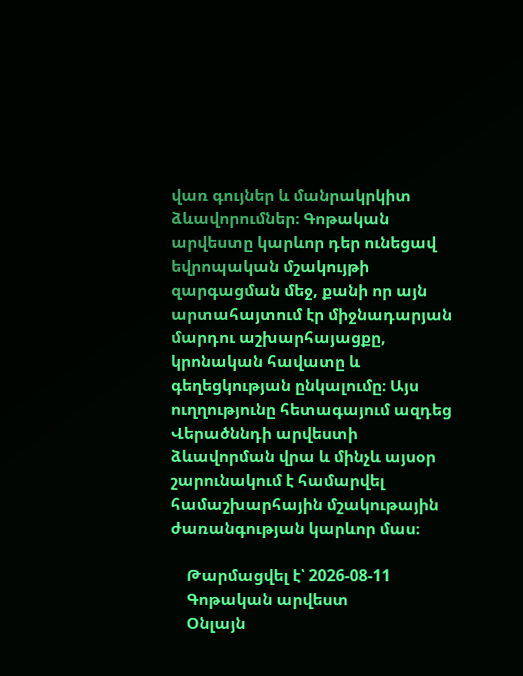վառ գույներ և մանրակրկիտ ձևավորումներ։ Գոթական արվեստը կարևոր դեր ունեցավ եվրոպական մշակույթի զարգացման մեջ, քանի որ այն արտահայտում էր միջնադարյան մարդու աշխարհայացքը, կրոնական հավատը և գեղեցկության ընկալումը։ Այս ուղղությունը հետագայում ազդեց Վերածննդի արվեստի ձևավորման վրա և մինչև այսօր շարունակում է համարվել համաշխարհային մշակութային ժառանգության կարևոր մաս։

    Թարմացվել է՝ 2026-08-11
    Գոթական արվեստ
    Օնլայն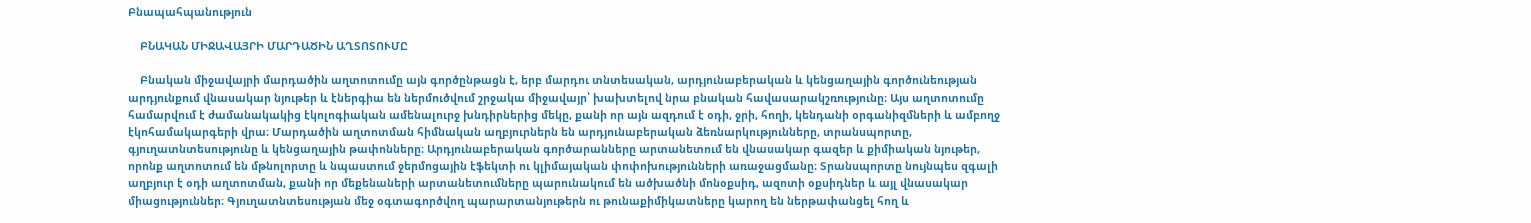Բնապահպանություն

    ԲՆԱԿԱՆ ՄԻՋԱՎԱՅՐԻ ՄԱՐԴԱԾԻՆ ԱՂՏՈՏՈՒՄԸ

    Բնական միջավայրի մարդածին աղտոտումը այն գործընթացն է, երբ մարդու տնտեսական, արդյունաբերական և կենցաղային գործունեության արդյունքում վնասակար նյութեր և էներգիա են ներմուծվում շրջակա միջավայր՝ խախտելով նրա բնական հավասարակշռությունը։ Այս աղտոտումը համարվում է ժամանակակից էկոլոգիական ամենալուրջ խնդիրներից մեկը, քանի որ այն ազդում է օդի, ջրի, հողի, կենդանի օրգանիզմների և ամբողջ էկոհամակարգերի վրա։ Մարդածին աղտոտման հիմնական աղբյուրներն են արդյունաբերական ձեռնարկությունները, տրանսպորտը, գյուղատնտեսությունը և կենցաղային թափոնները։ Արդյունաբերական գործարանները արտանետում են վնասակար գազեր և քիմիական նյութեր, որոնք աղտոտում են մթնոլորտը և նպաստում ջերմոցային էֆեկտի ու կլիմայական փոփոխությունների առաջացմանը։ Տրանսպորտը նույնպես զգալի աղբյուր է օդի աղտոտման, քանի որ մեքենաների արտանետումները պարունակում են ածխածնի մոնօքսիդ, ազոտի օքսիդներ և այլ վնասակար միացություններ։ Գյուղատնտեսության մեջ օգտագործվող պարարտանյութերն ու թունաքիմիկատները կարող են ներթափանցել հող և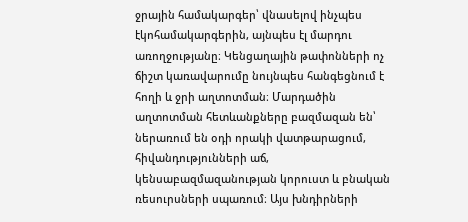ջրային համակարգեր՝ վնասելով ինչպես էկոհամակարգերին, այնպես էլ մարդու առողջությանը։ Կենցաղային թափոնների ոչ ճիշտ կառավարումը նույնպես հանգեցնում է հողի և ջրի աղտոտման։ Մարդածին աղտոտման հետևանքները բազմազան են՝ ներառում են օդի որակի վատթարացում, հիվանդությունների աճ, կենսաբազմազանության կորուստ և բնական ռեսուրսների սպառում։ Այս խնդիրների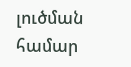լուծման համար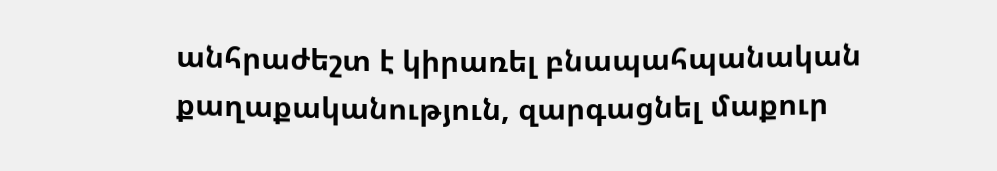անհրաժեշտ է կիրառել բնապահպանական քաղաքականություն, զարգացնել մաքուր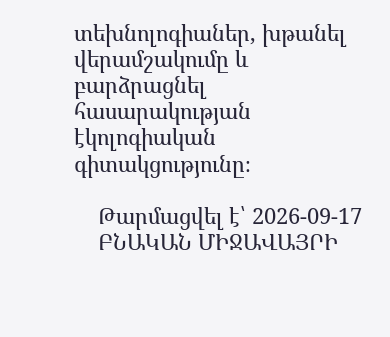տեխնոլոգիաներ, խթանել վերամշակումը և բարձրացնել հասարակության էկոլոգիական գիտակցությունը։

    Թարմացվել է՝ 2026-09-17
    ԲՆԱԿԱՆ ՄԻՋԱՎԱՅՐԻ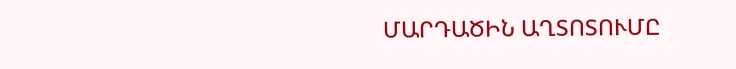ՄԱՐԴԱԾԻՆ ԱՂՏՈՏՈՒՄԸ